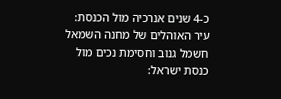כ-4 שנים אנרכיה מול הכנסת: עיר האוהלים של מחנה השמאל
חשמל גנוב וחסימת נכים מול כנסת ישראל: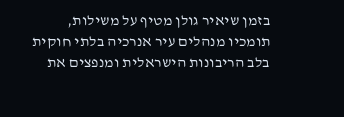בזמן שיאיר גולן מטיף על משילות, תומכיו מנהלים עיר אנרכיה בלתי חוקית בלב הריבונות הישראלית ומנפצים את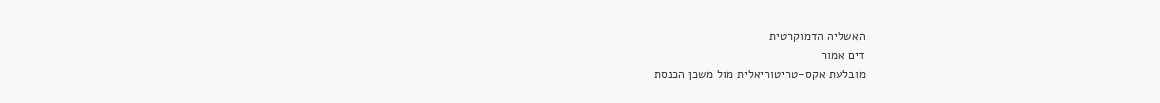האשליה הדמוקרטית
דים אמור
מובלעת אקס-טריטוריאלית מול משכן הכנסת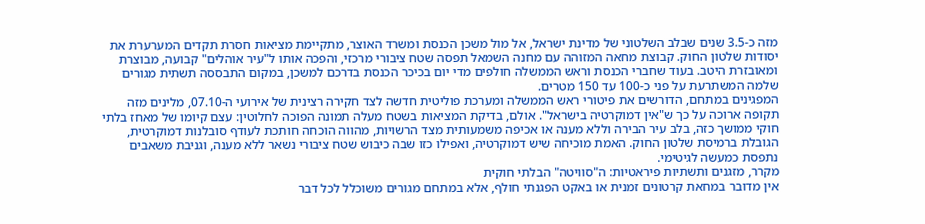מזה כ-3.5 שנים שבלב השלטוני של מדינת ישראל, אל מול משכן הכנסת ומשרד האוצר, מתקיימת מציאות חסרת תקדים המערערת את יסודות שלטון החוק. קבוצת מחאה המזוהה עם מחנה השמאל תפסה שטח ציבורי מרכזי, והפכה אותו ל"עיר אוהלים" קבועה, מבוצרת ומאובזרת היטב. בעוד שחברי הכנסת וראש הממשלה חולפים מדי יום בכיכר הכנסת בדרכם למשכן, במקום התבססה תשתית מגורים שלמה המשתרעת על פני כ-100 עד 150 מטרים.
המפגינים במתחם, הדורשים את פיטורי ראש הממשלה ומערכת פוליטית חדשה לצד חקירה רצינית של אירועי ה-07.10, מלינים מזה תקופה ארוכה על כך ש"אין דמוקרטיה בישראל". אולם, בדיקת המציאות בשטח מעלה תמונה הפוכה לחלוטין: עצם קיומו של מאחז בלתי חוקי ממושך כזה, בלב עיר הבירה וללא מענה או אכיפה משמעותית מצד הרשויות, מהווה הוכחה חותכת לעודף סובלנות דמוקרטית, הגובלת ברמיסת שלטון החוק. האמת מוכיחה שיש דמוקרטיה, ואפילו כזו שבה כיבוש שטח ציבורי נשאר ללא מענה, וגניבת משאבים נתפסת כמעשה לגיטימי.
מקרר, מזגנים ותשתיות פיראטיות: ה"סוויטה" הבלתי חוקית
אין מדובר במחאת קרטונים זמנית או באקט הפגנתי חולף, אלא במתחם מגורים משוכלל לכל דבר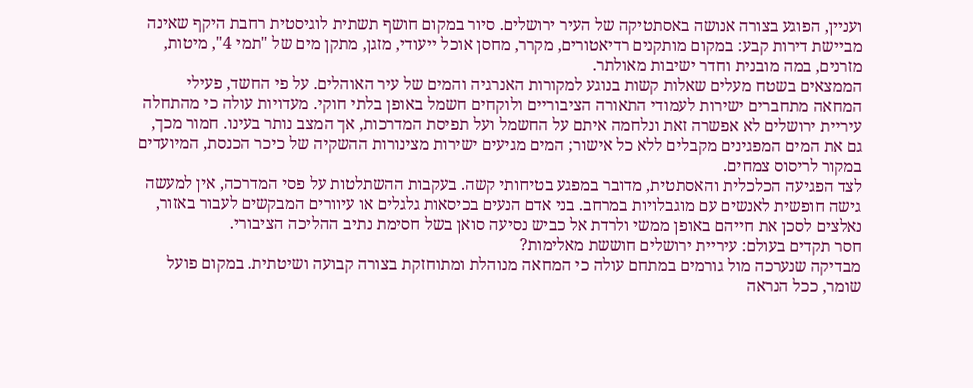ועניין, הפוגע בצורה אנושה באסתטיקה של העיר ירושלים. סיור במקום חושף תשתית לוגיסטית רחבת היקף שאינה מביישת דירות קבע: במקום מותקנים רדיאטורים, מקרר, מחסן אוכל ייעודי, מזגן, מתקן מים של "תמי 4", מיטות, מזרנים, במה מובנית וחדר ישיבות מאולתר.
הממצאים בשטח מעלים שאלות קשות בנוגע למקורות האנרגיה והמים של עיר האוהלים. על פי החשד, פעילי המחאה מתחברים ישירות לעמודי התאורה הציבוריים ולוקחים חשמל באופן בלתי חוקי. מעדויות עולה כי מהתחלה עיריית ירושלים לא אפשרה זאת ונלחמה איתם על החשמל ועל תפיסת המדרכות, אך המצב נותר בעינו. חמור מכך, גם את המים המפגינים מקבלים ללא כל אישור; המים מגיעים ישירות מצינורות ההשקיה של כיכר הכנסת, המיועדים במקור לריסוס צמחים.
לצד הפגיעה הכלכלית והאסתטית, מדובר במפגע בטיחותי קשה. בעקבות ההשתלטות על פסי המדרכה, אין למעשה גישה חופשית לאנשים עם מוגבלויות במרחב. בני אדם הנעים בכיסאות גלגלים או עיוורים המבקשים לעבור באזור, נאלצים לסכן את חייהם באופן ממשי ולרדת אל כביש נסיעה סואן בשל חסימת נתיב ההליכה הציבורי.
חסר תקדים בעולם: עיריית ירושלים חוששת מאלימות?
מבדיקה שנערכה מול גורמים במתחם עולה כי המחאה מנוהלת ומתוחזקת בצורה קבועה ושיטתית. במקום פועל שומר, ככל הנראה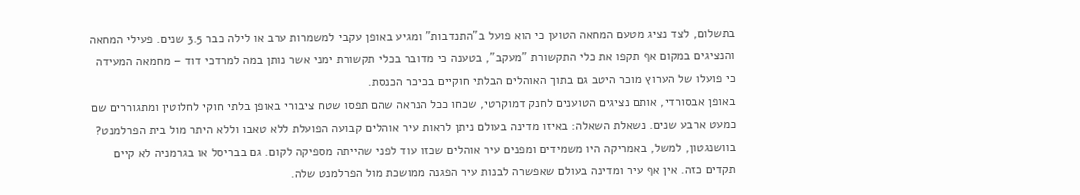בתשלום, לצד נציג מטעם המחאה הטוען כי הוא פועל ב"התנדבות" ומגיע באופן עקבי למשמרות ערב או לילה כבר 3.5 שנים. פעילי המחאה והנציגים במקום אף תקפו את כלי התקשורת "מעקב", בטענה כי מדובר בכלי תקשורת ימני אשר נותן במה למרדכי דוד – מחמאה המעידה כי פועלו של הערוץ מוכר היטב גם בתוך האוהלים הבלתי חוקיים בכיכר הכנסת.
באופן אבסורדי, אותם נציגים הטוענים לחנק דמוקרטי, שכחו ככל הנראה שהם תפסו שטח ציבורי באופן בלתי חוקי לחלוטין ומתגוררים שם כמעט ארבע שנים. נשאלת השאלה: באיזו מדינה בעולם ניתן לראות עיר אוהלים קבועה הפועלת ללא טאבו וללא היתר מול בית הפרלמנט? בוושנגטון, למשל, באמריקה היו משמידים ומפנים עיר אוהלים שכזו עוד לפני שהייתה מספיקה לקום. גם בבריסל או בגרמניה לא קיים תקדים כזה. אין אף עיר ומדינה בעולם שאפשרה לבנות עיר הפגנה ממושכת מול הפרלמנט שלה.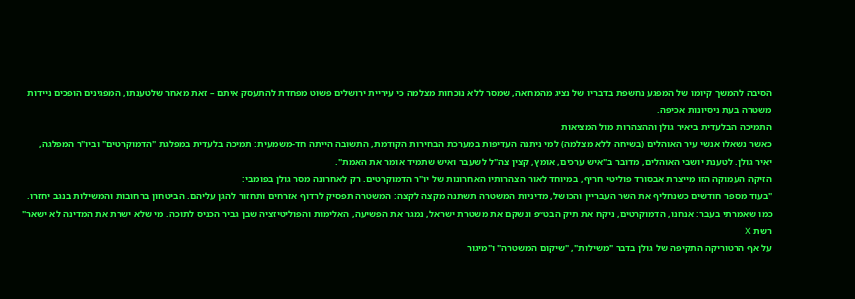הסיבה להמשך קיומו של המפגע נחשפת בדבריו של נציג מהמחאה, שמסר ללא נוכחות מצלמה כי עיריית ירושלים פשוט מפחדת להתעסק איתם – זאת מאחר שלטענתו, המפגינים הופכים ניידות משטרה בעת ניסיונות אכיפה.
התמיכה הבלעדית ביאיר גולן וההצהרות מול המציאות
כאשר נשאלו אנשי עיר האוהלים (בשיחה ללא מצלמה) למי ניתנה העדיפות במערכת הבחירות הקודמת, התשובה הייתה חד-משמעית: תמיכה בלעדית במפלגת "הדמוקרטים" וביו"ר המפלגה, יאיר גולן. לטענת יושבי האוהלים, מדובר ב"איש ערכים, אומץ, קצין צה"ל לשעבר ואיש שתמיד אומר את האמת".
הזיקה העמוקה הזו מייצרת אבסורד פוליטי חריף, במיוחד לאור הצהרותיו האחרונות של יו"ר הדמוקרטים. רק לאחרונה מסר גולן בפומבי:
"בעוד מספר חודשים כשנחליף את השר העבריין והכושל, מדיניות המשטרה תשתנה מקצה לקצה: המשטרה תפסיק לרדוף אזרחים ותחזור להגן עליהם. הביטחון ברחובות והמשילות בנגב יחזרו. כמו שאמרתי בעבר: אנחנו, הדמוקרטים, ניקח את תיק הבט״פ ונשקם את משטרת ישראל, נמגר את הפשיעה, האלימות והפוליטיזציה שבן גביר הכניס לתוכה. מי שלא ישרת את המדינה לא ישאר"
רשת X
על אף הרטוריקה התקיפה של גולן בדבר "משילות", "שיקום המשטרה" ו"מיגור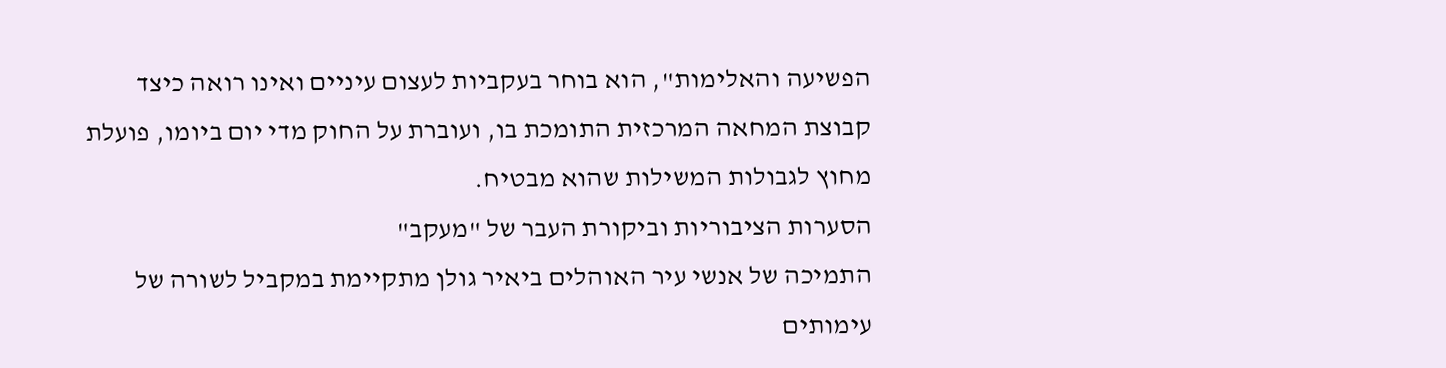הפשיעה והאלימות", הוא בוחר בעקביות לעצום עיניים ואינו רואה כיצד קבוצת המחאה המרכזית התומכת בו, ועוברת על החוק מדי יום ביומו, פועלת מחוץ לגבולות המשילות שהוא מבטיח.
הסערות הציבוריות וביקורת העבר של "מעקב"
התמיכה של אנשי עיר האוהלים ביאיר גולן מתקיימת במקביל לשורה של עימותים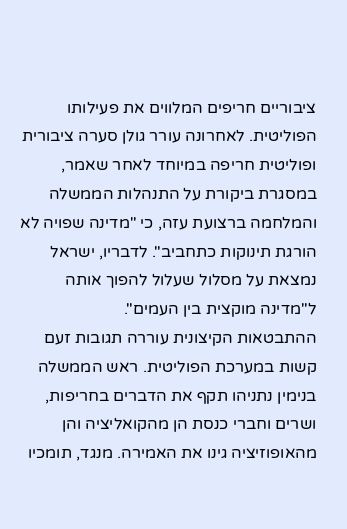ציבוריים חריפים המלווים את פעילותו הפוליטית. לאחרונה עורר גולן סערה ציבורית ופוליטית חריפה במיוחד לאחר שאמר, במסגרת ביקורת על התנהלות הממשלה והמלחמה ברצועת עזה, כי "מדינה שפויה לא הורגת תינוקות כתחביב". לדבריו, ישראל נמצאת על מסלול שעלול להפוך אותה ל"מדינה מוקצית בין העמים".
ההתבטאות הקיצונית עוררה תגובות זעם קשות במערכת הפוליטית. ראש הממשלה בנימין נתניהו תקף את הדברים בחריפות, ושרים וחברי כנסת הן מהקואליציה והן מהאופוזיציה גינו את האמירה. מנגד, תומכיו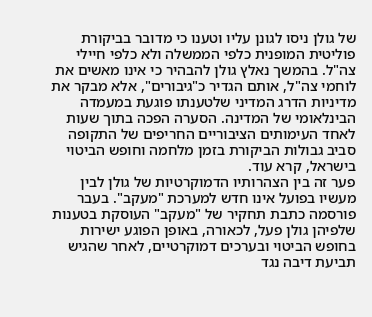של גולן ניסו לגונן עליו וטענו כי מדובר בביקורת פוליטית המופנית כלפי הממשלה ולא כלפי חיילי צה"ל. בהמשך נאלץ גולן להבהיר כי אינו מאשים את לוחמי צה"ל, אותם הגדיר כ"גיבורים", אלא מבקר את מדיניות הדרג המדיני שלטענתו פוגעת במעמדה הבינלאומי של המדינה. הסערה הפכה בתוך שעות לאחד העימותים הציבוריים החריפים של התקופה סביב גבולות הביקורת בזמן מלחמה וחופש הביטוי בישראל, קרא עוד.
פער זה בין הצהרותיו הדמוקרטיות של גולן לבין מעשיו בפועל אינו חדש למערכת "מעקב". בעבר פורסמה כתבת תחקיר של "מעקב" העוסקת בטענות שלפיהן גולן פעל, לכאורה, באופן הפוגע ישירות בחופש הביטוי ובערכים דמוקרטיים, לאחר שהגיש תביעת דיבה נגד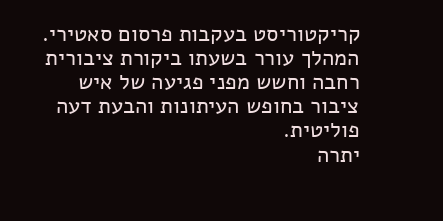קריקטוריסט בעקבות פרסום סאטירי. המהלך עורר בשעתו ביקורת ציבורית רחבה וחשש מפני פגיעה של איש ציבור בחופש העיתונות והבעת דעה פוליטית.
יתרה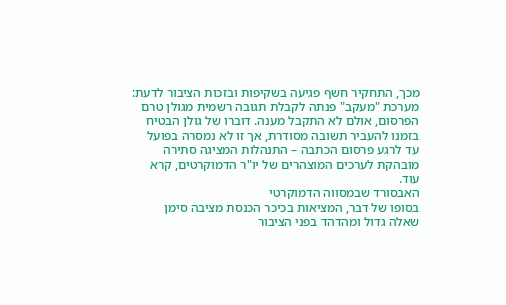מכך, התחקיר חשף פגיעה בשקיפות ובזכות הציבור לדעת: מערכת "מעקב" פנתה לקבלת תגובה רשמית מגולן טרם הפרסום, אולם לא התקבל מענה. דוברו של גולן הבטיח בזמנו להעביר תשובה מסודרת, אך זו לא נמסרה בפועל עד לרגע פרסום הכתבה – התנהלות המציגה סתירה מובהקת לערכים המוצהרים של יו"ר הדמוקרטים, קרא עוד.
האבסורד שבמסווה הדמוקרטי
בסופו של דבר, המציאות בכיכר הכנסת מציבה סימן שאלה גדול ומהדהד בפני הציבור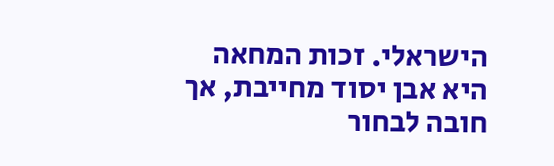הישראלי. זכות המחאה היא אבן יסוד מחייבת, אך חובה לבחור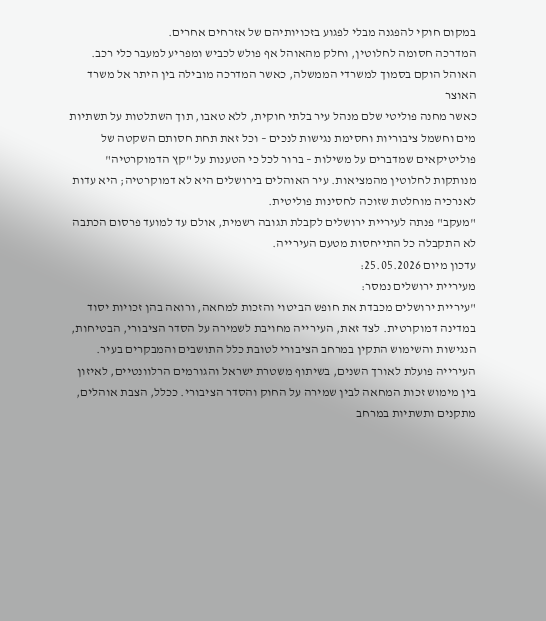במקום חוקי להפגנה מבלי לפגוע בזכויותיהם של אזרחים אחרים.
המדרכה חסומה לחלוטין, וחלק מהאוהל אף פולש לכביש ומפריע למעבר כלי רכב. האוהל הוקם בסמוך למשרדי הממשלה, כאשר המדרכה מובילה בין היתר אל משרד האוצר
כאשר מחנה פוליטי שלם מנהל עיר בלתי חוקית, ללא טאבו, תוך השתלטות על תשתיות מים וחשמל ציבוריות וחסימת נגישות לנכים – וכל זאת תחת חסותם השקטה של פוליטיקאים שמדברים על משילות – ברור לכל כי הטענות על "קץ הדמוקרטיה" מנותקות לחלוטין מהמציאות. עיר האוהלים בירושלים היא לא דמוקרטיה; היא עדות לאנרכיה מוחלטת שזוכה לחסינות פוליטית.
"מעקב" פנתה לעיריית ירושלים לקבלת תגובה רשמית, אולם עד למועד פרסום הכתבה לא התקבלה כל התייחסות מטעם העירייה.
עדכון מיום 25.05.2026:
מעיריית ירושלים נמסר:
"עיריית ירושלים מכבדת את חופש הביטוי והזכות למחאה, ורואה בהן זכויות יסוד במדינה דמוקרטית. לצד זאת, העירייה מחויבת לשמירה על הסדר הציבורי, הבטיחות, הנגישות והשימוש התקין במרחב הציבורי לטובת כלל התושבים והמבקרים בעיר.
העירייה פועלת לאורך השנים, בשיתוף משטרת ישראל והגורמים הרלוונטיים, לאיזון בין מימוש זכות המחאה לבין שמירה על החוק והסדר הציבורי. ככלל, הצבת אוהלים, מתקנים ותשתיות במרחב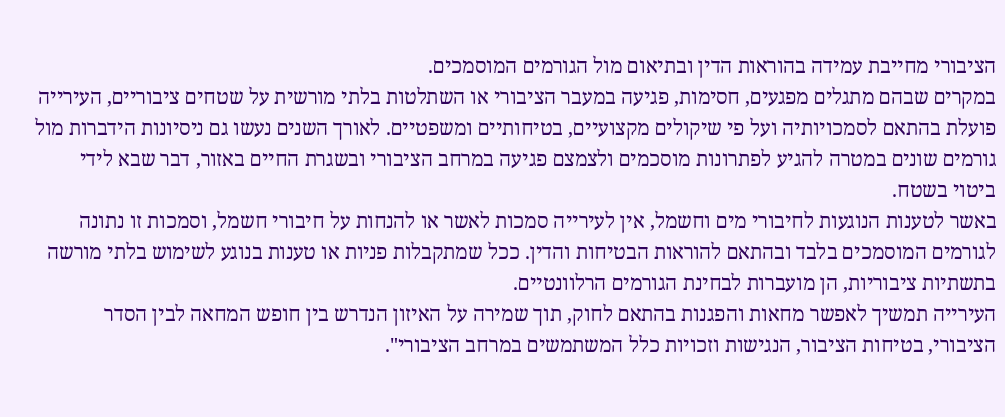הציבורי מחייבת עמידה בהוראות הדין ובתיאום מול הגורמים המוסמכים.
במקרים שבהם מתגלים מפגעים, חסימות, פגיעה במעבר הציבורי או השתלטות בלתי מורשית על שטחים ציבוריים, העירייה פועלת בהתאם לסמכויותיה ועל פי שיקולים מקצועיים, בטיחותיים ומשפטיים. לאורך השנים נעשו גם ניסיונות הידברות מול גורמים שונים במטרה להגיע לפתרונות מוסכמים ולצמצם פגיעה במרחב הציבורי ובשגרת החיים באזור, דבר שבא לידי ביטוי בשטח.
באשר לטענות הנוגעות לחיבורי מים וחשמל, אין לעירייה סמכות לאשר או להנחות על חיבורי חשמל, וסמכות זו נתונה לגורמים המוסמכים בלבד ובהתאם להוראות הבטיחות והדין. ככל שמתקבלות פניות או טענות בנוגע לשימוש בלתי מורשה בתשתיות ציבוריות, הן מועברות לבחינת הגורמים הרלוונטיים.
העירייה תמשיך לאפשר מחאות והפגנות בהתאם לחוק, תוך שמירה על האיזון הנדרש בין חופש המחאה לבין הסדר הציבורי, בטיחות הציבור, הנגישות וזכויות כלל המשתמשים במרחב הציבורי".